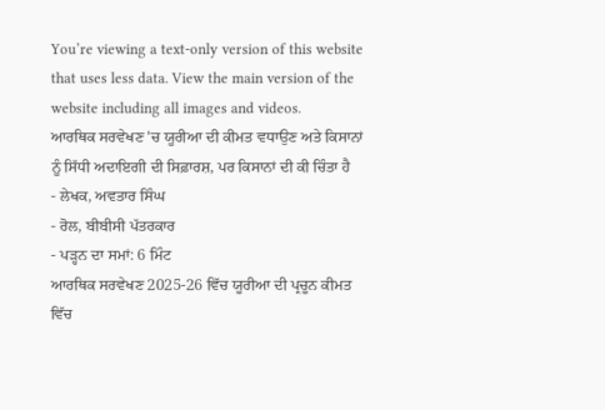You’re viewing a text-only version of this website that uses less data. View the main version of the website including all images and videos.
ਆਰਥਿਕ ਸਰਵੇਖਣ 'ਚ ਯੂਰੀਆ ਦੀ ਕੀਮਤ ਵਧਾਉਣ ਅਤੇ ਕਿਸਾਨਾਂ ਨੂੰ ਸਿੱਧੀ ਅਦਾਇਗੀ ਦੀ ਸਿਫ਼ਾਰਸ਼, ਪਰ ਕਿਸਾਨਾਂ ਦੀ ਕੀ ਚਿੰਤਾ ਹੈ
- ਲੇਖਕ, ਅਵਤਾਰ ਸਿੰਘ
- ਰੋਲ, ਬੀਬੀਸੀ ਪੱਤਰਕਾਰ
- ਪੜ੍ਹਨ ਦਾ ਸਮਾਂ: 6 ਮਿੰਟ
ਆਰਥਿਕ ਸਰਵੇਖਣ 2025-26 ਵਿੱਚ ਯੂਰੀਆ ਦੀ ਪ੍ਰਚੂਨ ਕੀਮਤ ਵਿੱਚ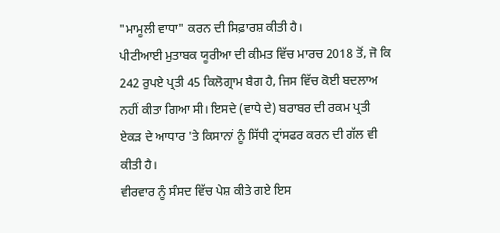"ਮਾਮੂਲੀ ਵਾਧਾ" ਕਰਨ ਦੀ ਸਿਫ਼ਾਰਸ਼ ਕੀਤੀ ਹੈ।
ਪੀਟੀਆਈ ਮੁਤਾਬਕ ਯੂਰੀਆ ਦੀ ਕੀਮਤ ਵਿੱਚ ਮਾਰਚ 2018 ਤੋਂ, ਜੋ ਕਿ 242 ਰੁਪਏ ਪ੍ਰਤੀ 45 ਕਿਲੋਗ੍ਰਾਮ ਬੈਗ ਹੈ, ਜਿਸ ਵਿੱਚ ਕੋਈ ਬਦਲਾਅ ਨਹੀਂ ਕੀਤਾ ਗਿਆ ਸੀ। ਇਸਦੇ (ਵਾਧੇ ਦੇ) ਬਰਾਬਰ ਦੀ ਰਕਮ ਪ੍ਰਤੀ ਏਕੜ ਦੇ ਆਧਾਰ 'ਤੇ ਕਿਸਾਨਾਂ ਨੂੰ ਸਿੱਧੀ ਟ੍ਰਾਂਸਫਰ ਕਰਨ ਦੀ ਗੱਲ ਵੀ ਕੀਤੀ ਹੈ।
ਵੀਰਵਾਰ ਨੂੰ ਸੰਸਦ ਵਿੱਚ ਪੇਸ਼ ਕੀਤੇ ਗਏ ਇਸ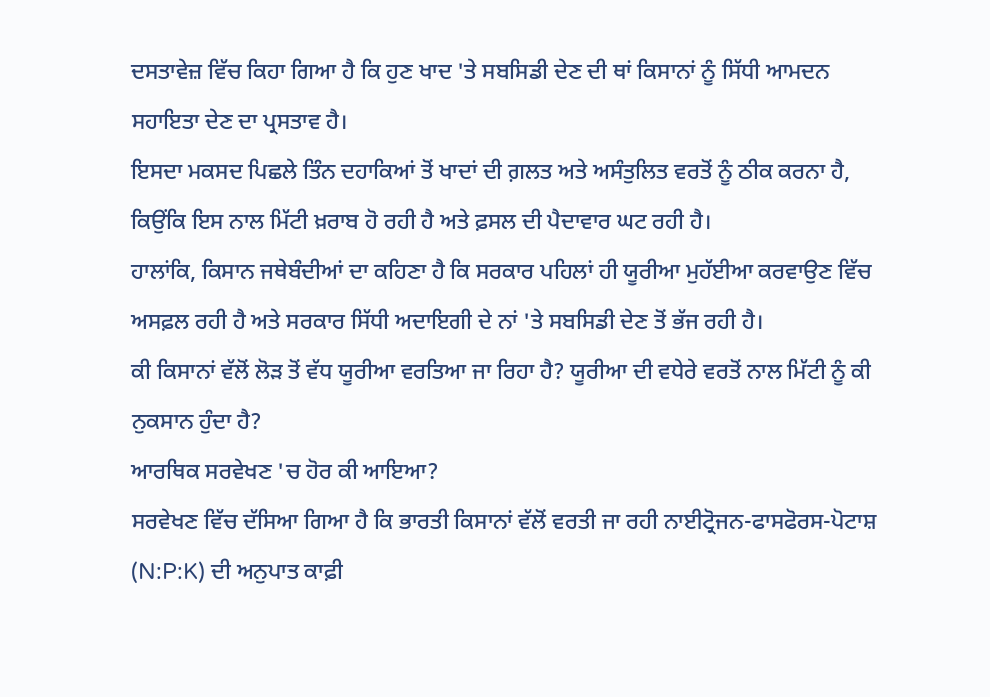ਦਸਤਾਵੇਜ਼ ਵਿੱਚ ਕਿਹਾ ਗਿਆ ਹੈ ਕਿ ਹੁਣ ਖਾਦ 'ਤੇ ਸਬਸਿਡੀ ਦੇਣ ਦੀ ਥਾਂ ਕਿਸਾਨਾਂ ਨੂੰ ਸਿੱਧੀ ਆਮਦਨ ਸਹਾਇਤਾ ਦੇਣ ਦਾ ਪ੍ਰਸਤਾਵ ਹੈ।
ਇਸਦਾ ਮਕਸਦ ਪਿਛਲੇ ਤਿੰਨ ਦਹਾਕਿਆਂ ਤੋਂ ਖਾਦਾਂ ਦੀ ਗ਼ਲਤ ਅਤੇ ਅਸੰਤੁਲਿਤ ਵਰਤੋਂ ਨੂੰ ਠੀਕ ਕਰਨਾ ਹੈ, ਕਿਉਂਕਿ ਇਸ ਨਾਲ ਮਿੱਟੀ ਖ਼ਰਾਬ ਹੋ ਰਹੀ ਹੈ ਅਤੇ ਫ਼ਸਲ ਦੀ ਪੈਦਾਵਾਰ ਘਟ ਰਹੀ ਹੈ।
ਹਾਲਾਂਕਿ, ਕਿਸਾਨ ਜਥੇਬੰਦੀਆਂ ਦਾ ਕਹਿਣਾ ਹੈ ਕਿ ਸਰਕਾਰ ਪਹਿਲਾਂ ਹੀ ਯੂਰੀਆ ਮੁਹੱਈਆ ਕਰਵਾਉਣ ਵਿੱਚ ਅਸਫ਼ਲ ਰਹੀ ਹੈ ਅਤੇ ਸਰਕਾਰ ਸਿੱਧੀ ਅਦਾਇਗੀ ਦੇ ਨਾਂ 'ਤੇ ਸਬਸਿਡੀ ਦੇਣ ਤੋਂ ਭੱਜ ਰਹੀ ਹੈ।
ਕੀ ਕਿਸਾਨਾਂ ਵੱਲੋਂ ਲੋੜ ਤੋਂ ਵੱਧ ਯੂਰੀਆ ਵਰਤਿਆ ਜਾ ਰਿਹਾ ਹੈ? ਯੂਰੀਆ ਦੀ ਵਧੇਰੇ ਵਰਤੋਂ ਨਾਲ ਮਿੱਟੀ ਨੂੰ ਕੀ ਨੁਕਸਾਨ ਹੁੰਦਾ ਹੈ?
ਆਰਥਿਕ ਸਰਵੇਖਣ 'ਚ ਹੋਰ ਕੀ ਆਇਆ?
ਸਰਵੇਖਣ ਵਿੱਚ ਦੱਸਿਆ ਗਿਆ ਹੈ ਕਿ ਭਾਰਤੀ ਕਿਸਾਨਾਂ ਵੱਲੋਂ ਵਰਤੀ ਜਾ ਰਹੀ ਨਾਈਟ੍ਰੋਜਨ-ਫਾਸਫੋਰਸ-ਪੋਟਾਸ਼ (N:P:K) ਦੀ ਅਨੁਪਾਤ ਕਾਫ਼ੀ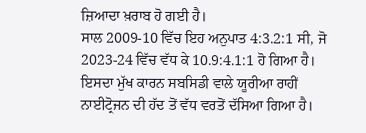ਜ਼ਿਆਦਾ ਖ਼ਰਾਬ ਹੋ ਗਈ ਹੈ।
ਸਾਲ 2009-10 ਵਿੱਚ ਇਹ ਅਨੁਪਾਤ 4:3.2:1 ਸੀ, ਜੋ 2023-24 ਵਿੱਚ ਵੱਧ ਕੇ 10.9:4.1:1 ਹੋ ਗਿਆ ਹੈ। ਇਸਦਾ ਮੁੱਖ ਕਾਰਨ ਸਬਸਿਡੀ ਵਾਲੇ ਯੂਰੀਆ ਰਾਹੀਂ ਨਾਈਟ੍ਰੋਜਨ ਦੀ ਹੱਦ ਤੋਂ ਵੱਧ ਵਰਤੋਂ ਦੱਸਿਆ ਗਿਆ ਹੈ।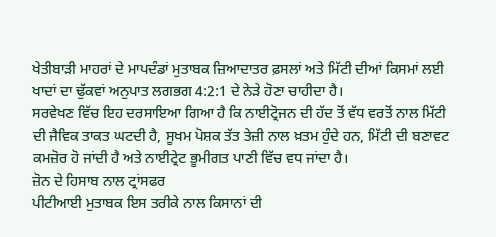ਖੇਤੀਬਾੜੀ ਮਾਹਰਾਂ ਦੇ ਮਾਪਦੰਡਾਂ ਮੁਤਾਬਕ ਜ਼ਿਆਦਾਤਰ ਫ਼ਸਲਾਂ ਅਤੇ ਮਿੱਟੀ ਦੀਆਂ ਕਿਸਮਾਂ ਲਈ ਖਾਦਾਂ ਦਾ ਢੁੱਕਵਾਂ ਅਨੁਪਾਤ ਲਗਭਗ 4:2:1 ਦੇ ਨੇੜੇ ਹੋਣਾ ਚਾਹੀਦਾ ਹੈ।
ਸਰਵੇਖਣ ਵਿੱਚ ਇਹ ਦਰਸਾਇਆ ਗਿਆ ਹੈ ਕਿ ਨਾਈਟ੍ਰੋਜਨ ਦੀ ਹੱਦ ਤੋਂ ਵੱਧ ਵਰਤੋਂ ਨਾਲ ਮਿੱਟੀ ਦੀ ਜੈਵਿਕ ਤਾਕਤ ਘਟਦੀ ਹੈ, ਸੂਖਮ ਪੋਸ਼ਕ ਤੱਤ ਤੇਜ਼ੀ ਨਾਲ ਖ਼ਤਮ ਹੁੰਦੇ ਹਨ, ਮਿੱਟੀ ਦੀ ਬਣਾਵਟ ਕਮਜ਼ੋਰ ਹੋ ਜਾਂਦੀ ਹੈ ਅਤੇ ਨਾਈਟ੍ਰੇਟ ਭੂਮੀਗਤ ਪਾਣੀ ਵਿੱਚ ਵਧ ਜਾਂਦਾ ਹੈ।
ਜ਼ੋਨ ਦੇ ਹਿਸਾਬ ਨਾਲ ਟ੍ਰਾਂਸਫਰ
ਪੀਟੀਆਈ ਮੁਤਾਬਕ ਇਸ ਤਰੀਕੇ ਨਾਲ ਕਿਸਾਨਾਂ ਦੀ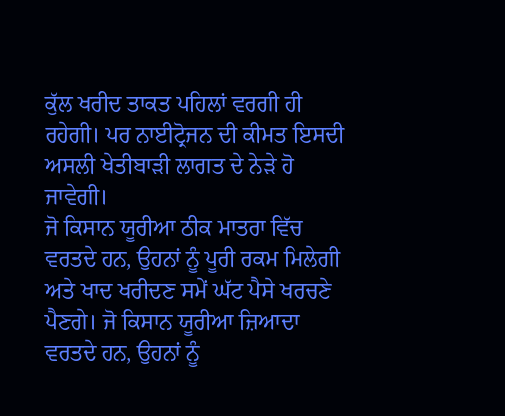ਕੁੱਲ ਖਰੀਦ ਤਾਕਤ ਪਹਿਲਾਂ ਵਰਗੀ ਹੀ ਰਹੇਗੀ। ਪਰ ਨਾਈਟ੍ਰੋਜਨ ਦੀ ਕੀਮਤ ਇਸਦੀ ਅਸਲੀ ਖੇਤੀਬਾੜੀ ਲਾਗਤ ਦੇ ਨੇੜੇ ਹੋ ਜਾਵੇਗੀ।
ਜੋ ਕਿਸਾਨ ਯੂਰੀਆ ਠੀਕ ਮਾਤਰਾ ਵਿੱਚ ਵਰਤਦੇ ਹਨ, ਉਹਨਾਂ ਨੂੰ ਪੂਰੀ ਰਕਮ ਮਿਲੇਗੀ ਅਤੇ ਖਾਦ ਖਰੀਦਣ ਸਮੇਂ ਘੱਟ ਪੈਸੇ ਖਰਚਣੇ ਪੈਣਗੇ। ਜੋ ਕਿਸਾਨ ਯੂਰੀਆ ਜ਼ਿਆਦਾ ਵਰਤਦੇ ਹਨ, ਉਹਨਾਂ ਨੂੰ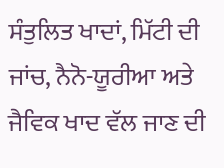ਸੰਤੁਲਿਤ ਖਾਦਾਂ, ਮਿੱਟੀ ਦੀ ਜਾਂਚ, ਨੈਨੋ-ਯੂਰੀਆ ਅਤੇ ਜੈਵਿਕ ਖਾਦ ਵੱਲ ਜਾਣ ਦੀ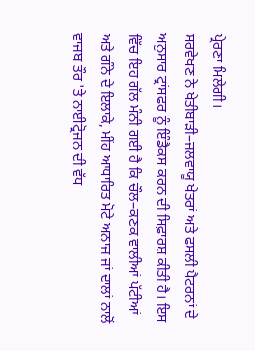ਪ੍ਰੇਰਣਾ ਮਿਲੇਗੀ।
ਸਰਵੇਖਣ ਨੇ ਖੇਤੀਬਾੜੀ–ਜਲਵਾਯੂ ਖੇਤਰਾਂ ਅਤੇ ਫਸਲੀ ਪੈਟਰਨਾਂ ਦੇ ਅਨੁਸਾਰ ਟ੍ਰਾਂਸਫਰ ਨੂੰ ਇੰਡੈਕਸ ਕਰਨ ਦੀ ਸਿਫ਼ਾਰਸ਼ ਕੀਤੀ ਹੈ। ਇਸ ਵਿੱਚ ਇਹ ਗੱਲ ਮੰਨੀ ਗਈ ਹੈ ਕਿ ਚੌਲ–ਕਣਕ ਵਾਲੀਆਂ ਪੱਟੀਆਂ ਅਤੇ ਗੰਨੇ ਦੇ ਇਲਾਕੇ, ਮੀਂਹ ਆਧਾਰਿਤ ਮੋਟੇ ਅਨਾਜ ਜਾਂ ਦਾਲਾਂ ਨਾਲੋਂ ਵਾਜਬ ਤੌਰ 'ਤੇ ਨਾਈਟ੍ਰੋਜਨ ਦੀ ਵੱਧ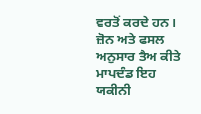ਵਰਤੋਂ ਕਰਦੇ ਹਨ।
ਜ਼ੋਨ ਅਤੇ ਫਸਲ ਅਨੁਸਾਰ ਤੈਅ ਕੀਤੇ ਮਾਪਦੰਡ ਇਹ ਯਕੀਨੀ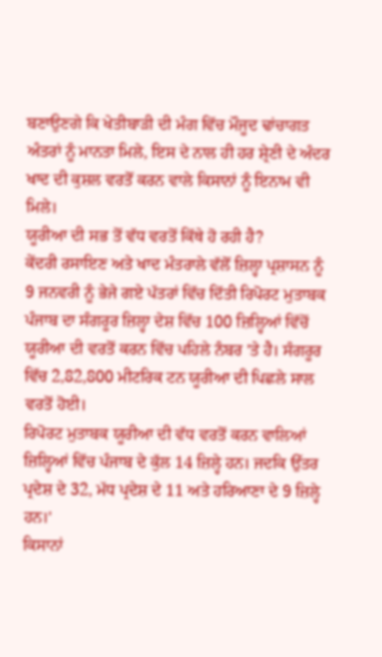ਬਣਾਉਣਗੇ ਕਿ ਖੇਤੀਬਾੜੀ ਦੀ ਮੰਗ ਵਿੱਚ ਮੌਜੂਦ ਢਾਂਚਾਗਤ ਅੰਤਰਾਂ ਨੂੰ ਮਾਨਤਾ ਮਿਲੇ, ਇਸ ਦੇ ਨਾਲ ਹੀ ਹਰ ਸ਼੍ਰੇਣੀ ਦੇ ਅੰਦਰ ਖਾਦ ਦੀ ਕੁਸ਼ਲ ਵਰਤੋਂ ਕਰਨ ਵਾਲੇ ਕਿਸਾਨਾਂ ਨੂੰ ਇਨਾਮ ਵੀ ਮਿਲੇ।
ਯੂਰੀਆ ਦੀ ਸਭ ਤੋਂ ਵੱਧ ਵਰਤੋਂ ਕਿੱਥੇ ਹੋ ਰਹੀ ਹੈ?
ਕੇਂਦਰੀ ਰਸਾਇਣ ਅਤੇ ਖਾਦ ਮੰਤਰਾਲੇ ਵੱਲੋਂ ਜ਼ਿਲ੍ਹਾ ਪ੍ਰਸ਼ਾਸਨ ਨੂੰ 9 ਜਨਵਰੀ ਨੂੰ ਭੇਜੇ ਗਏ ਪੱਤਰਾਂ ਵਿੱਚ ਦਿੱਤੀ ਰਿਪੋਰਟ ਮੁਤਾਬਕ ਪੰਜਾਬ ਦਾ ਸੰਗਰੂਰ ਜ਼ਿਲ੍ਹਾ ਦੇਸ਼ ਵਿੱਚ 100 ਜ਼ਿਲ੍ਹਿਆਂ ਵਿੱਚੋਂ ਯੂਰੀਆ ਦੀ ਵਰਤੋਂ ਕਰਨ ਵਿੱਚ ਪਹਿਲੇ ਨੰਬਰ 'ਤੇ ਹੈ। ਸੰਗਰੂਰ ਵਿੱਚ 2,82,800 ਮੀਟਰਿਕ ਟਨ ਯੂਰੀਆ ਦੀ ਪਿਛਲੇ ਸਾਲ ਵਰਤੋਂ ਹੋਈ।
ਰਿਪੋਰਟ ਮੁਤਾਬਕ ਯੂਰੀਆ ਦੀ ਵੱਧ ਵਰਤੋਂ ਕਰਨ ਵਾਲਿਆਂ ਜ਼ਿਲ੍ਹਿਆਂ ਵਿੱਚ ਪੰਜਾਬ ਦੇ ਕੁੱਲ 14 ਜ਼ਿਲ੍ਹੇ ਹਨ। ਜਦਕਿ ਉੱਤਰ ਪ੍ਰਦੇਸ਼ ਦੇ 32, ਮੱਧ ਪ੍ਰਦੇਸ਼ ਦੇ 11 ਅਤੇ ਹਰਿਆਣਾ ਦੇ 9 ਜ਼ਿਲ੍ਹੇ ਹਨ।'
ਕਿਸਾਨਾਂ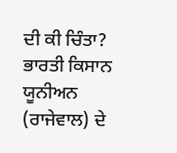ਦੀ ਕੀ ਚਿੰਤਾ?
ਭਾਰਤੀ ਕਿਸਾਨ ਯੂਨੀਅਨ (ਰਾਜੇਵਾਲ) ਦੇ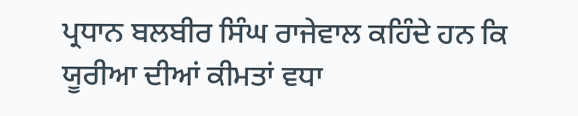ਪ੍ਰਧਾਨ ਬਲਬੀਰ ਸਿੰਘ ਰਾਜੇਵਾਲ ਕਹਿੰਦੇ ਹਨ ਕਿ ਯੂਰੀਆ ਦੀਆਂ ਕੀਮਤਾਂ ਵਧਾ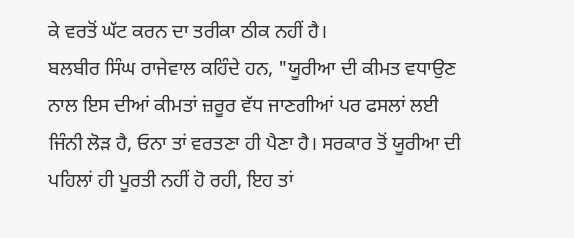ਕੇ ਵਰਤੋਂ ਘੱਟ ਕਰਨ ਦਾ ਤਰੀਕਾ ਠੀਕ ਨਹੀਂ ਹੈ।
ਬਲਬੀਰ ਸਿੰਘ ਰਾਜੇਵਾਲ ਕਹਿੰਦੇ ਹਨ, "ਯੂਰੀਆ ਦੀ ਕੀਮਤ ਵਧਾਉਣ ਨਾਲ ਇਸ ਦੀਆਂ ਕੀਮਤਾਂ ਜ਼ਰੂਰ ਵੱਧ ਜਾਣਗੀਆਂ ਪਰ ਫਸਲਾਂ ਲਈ ਜਿੰਨੀ ਲੋੜ ਹੈ, ਓਨਾ ਤਾਂ ਵਰਤਣਾ ਹੀ ਪੈਣਾ ਹੈ। ਸਰਕਾਰ ਤੋਂ ਯੂਰੀਆ ਦੀ ਪਹਿਲਾਂ ਹੀ ਪੂਰਤੀ ਨਹੀਂ ਹੋ ਰਹੀ, ਇਹ ਤਾਂ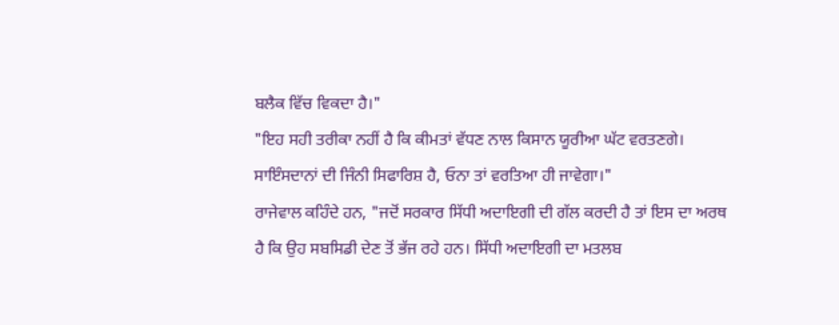ਬਲੈਕ ਵਿੱਚ ਵਿਕਦਾ ਹੈ।"
"ਇਹ ਸਹੀ ਤਰੀਕਾ ਨਹੀਂ ਹੈ ਕਿ ਕੀਮਤਾਂ ਵੱਧਣ ਨਾਲ ਕਿਸਾਨ ਯੂਰੀਆ ਘੱਟ ਵਰਤਣਗੇ। ਸਾਇੰਸਦਾਨਾਂ ਦੀ ਜਿੰਨੀ ਸਿਫਾਰਿਸ਼ ਹੈ, ਓਨਾ ਤਾਂ ਵਰਤਿਆ ਹੀ ਜਾਵੇਗਾ।"
ਰਾਜੇਵਾਲ ਕਹਿੰਦੇ ਹਨ, "ਜਦੋਂ ਸਰਕਾਰ ਸਿੱਧੀ ਅਦਾਇਗੀ ਦੀ ਗੱਲ ਕਰਦੀ ਹੈ ਤਾਂ ਇਸ ਦਾ ਅਰਥ ਹੈ ਕਿ ਉਹ ਸਬਸਿਡੀ ਦੇਣ ਤੋਂ ਭੱਜ ਰਹੇ ਹਨ। ਸਿੱਧੀ ਅਦਾਇਗੀ ਦਾ ਮਤਲਬ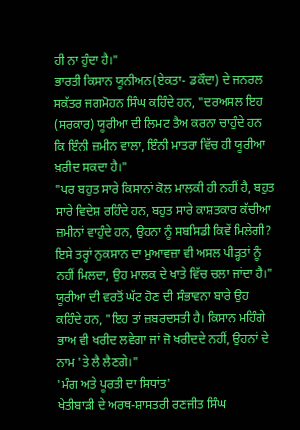ਹੀ ਨਾ ਹੁੰਦਾ ਹੈ।"
ਭਾਰਤੀ ਕਿਸਾਨ ਯੂਨੀਅਨ(ਏਕਤਾ- ਡਕੌਦਾ) ਦੇ ਜਨਰਲ ਸਕੱਤਰ ਜਗਮੋਹਨ ਸਿੰਘ ਕਹਿੰਦੇ ਹਨ, "ਦਰਅਸਲ ਇਹ (ਸਰਕਾਰ) ਯੂਰੀਆ ਦੀ ਲਿਮਟ ਤੈਅ ਕਰਨਾ ਚਾਹੁੰਦੇ ਹਨ ਕਿ ਇੰਨੀ ਜ਼ਮੀਨ ਵਾਲਾ, ਇੰਨੀ ਮਾਤਰਾ ਵਿੱਚ ਹੀ ਯੂਰੀਆ ਖ਼ਰੀਦ ਸਕਦਾ ਹੈ।"
"ਪਰ ਬਹੁਤ ਸਾਰੇ ਕਿਸਾਨਾਂ ਕੋਲ ਮਾਲਕੀ ਹੀ ਨਹੀਂ ਹੈ, ਬਹੁਤ ਸਾਰੇ ਵਿਦੇਸ਼ ਰਹਿੰਦੇ ਹਨ, ਬਹੁਤ ਸਾਰੇ ਕਾਸ਼ਤਕਾਰ ਕੱਚੀਆ ਜ਼ਮੀਨਾਂ ਵਾਹੁੰਦੇ ਹਨ, ਉਹਨਾ ਨੂੰ ਸਬਸਿਡੀ ਕਿਵੇਂ ਮਿਲੇਗੀ? ਇਸੇ ਤਰ੍ਹਾਂ ਨੁਕਸਾਨ ਦਾ ਮੁਆਵਜ਼ਾ ਵੀ ਅਸਲ ਪੀੜ੍ਹਤਾਂ ਨੂੰ ਨਹੀਂ ਮਿਲਦਾ, ਉਹ ਮਾਲਕ ਦੇ ਖਾਤੇ ਵਿੱਚ ਚਲਾ ਜਾਂਦਾ ਹੈ।"
ਯੂਰੀਆ ਦੀ ਵਰਤੋਂ ਘੱਟ ਹੋਣ ਦੀ ਸੰਭਾਵਨਾ ਬਾਰੇ ਉਹ ਕਹਿੰਦੇ ਹਨ, "ਇਹ ਤਾਂ ਜ਼ਬਰਦਸਤੀ ਹੈ। ਕਿਸਾਨ ਮਹਿੰਗੇ ਭਾਅ ਵੀ ਖਰੀਦ ਲਵੇਗਾ ਜਾਂ ਜੋ ਖਰੀਦਦੇ ਨਹੀਂ, ਉਹਨਾਂ ਦੇ ਨਾਮ 'ਤੇ ਲੈ ਲੈਣਗੇ।"
'ਮੰਗ ਅਤੇ ਪੂਰਤੀ ਦਾ ਸਿਧਾਂਤ'
ਖੇਤੀਬਾੜੀ ਦੇ ਅਰਥ-ਸ਼ਾਸਤਰੀ ਰਣਜੀਤ ਸਿੰਘ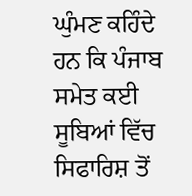ਘੁੰਮਣ ਕਹਿੰਦੇ ਹਨ ਕਿ ਪੰਜਾਬ ਸਮੇਤ ਕਈ ਸੂਬਿਆਂ ਵਿੱਚ ਸਿਫਾਰਿਸ਼ ਤੋਂ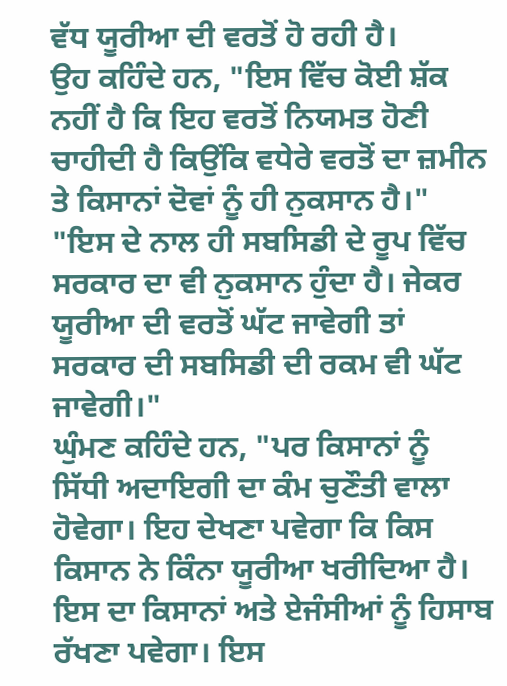ਵੱਧ ਯੂਰੀਆ ਦੀ ਵਰਤੋਂ ਹੋ ਰਹੀ ਹੈ।
ਉਹ ਕਹਿੰਦੇ ਹਨ, "ਇਸ ਵਿੱਚ ਕੋਈ ਸ਼ੱਕ ਨਹੀਂ ਹੈ ਕਿ ਇਹ ਵਰਤੋਂ ਨਿਯਮਤ ਹੋਣੀ ਚਾਹੀਦੀ ਹੈ ਕਿਉਂਕਿ ਵਧੇਰੇ ਵਰਤੋਂ ਦਾ ਜ਼ਮੀਨ ਤੇ ਕਿਸਾਨਾਂ ਦੋਵਾਂ ਨੂੰ ਹੀ ਨੁਕਸਾਨ ਹੈ।"
"ਇਸ ਦੇ ਨਾਲ ਹੀ ਸਬਸਿਡੀ ਦੇ ਰੂਪ ਵਿੱਚ ਸਰਕਾਰ ਦਾ ਵੀ ਨੁਕਸਾਨ ਹੁੰਦਾ ਹੈ। ਜੇਕਰ ਯੂਰੀਆ ਦੀ ਵਰਤੋਂ ਘੱਟ ਜਾਵੇਗੀ ਤਾਂ ਸਰਕਾਰ ਦੀ ਸਬਸਿਡੀ ਦੀ ਰਕਮ ਵੀ ਘੱਟ ਜਾਵੇਗੀ।"
ਘੁੰਮਣ ਕਹਿੰਦੇ ਹਨ, "ਪਰ ਕਿਸਾਨਾਂ ਨੂੰ ਸਿੱਧੀ ਅਦਾਇਗੀ ਦਾ ਕੰਮ ਚੁਣੌਤੀ ਵਾਲਾ ਹੋਵੇਗਾ। ਇਹ ਦੇਖਣਾ ਪਵੇਗਾ ਕਿ ਕਿਸ ਕਿਸਾਨ ਨੇ ਕਿੰਨਾ ਯੂਰੀਆ ਖਰੀਦਿਆ ਹੈ। ਇਸ ਦਾ ਕਿਸਾਨਾਂ ਅਤੇ ਏਜੰਸੀਆਂ ਨੂੰ ਹਿਸਾਬ ਰੱਖਣਾ ਪਵੇਗਾ। ਇਸ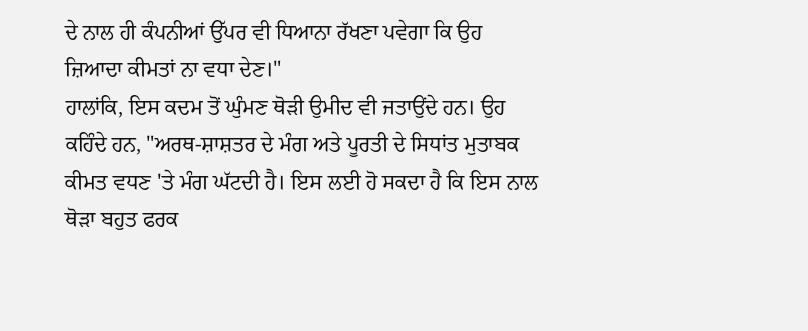ਦੇ ਨਾਲ ਹੀ ਕੰਪਨੀਆਂ ਉੱਪਰ ਵੀ ਧਿਆਨਾ ਰੱਖਣਾ ਪਵੇਗਾ ਕਿ ਉਹ ਜ਼ਿਆਦਾ ਕੀਮਤਾਂ ਨਾ ਵਧਾ ਦੇਣ।"
ਹਾਲਾਂਕਿ, ਇਸ ਕਦਮ ਤੋਂ ਘੁੰਮਣ ਥੋੜੀ ਉਮੀਦ ਵੀ ਜਤਾਉਂਦੇ ਹਨ। ਉਹ ਕਹਿੰਦੇ ਹਨ, "ਅਰਥ-ਸ਼ਾਸ਼ਤਰ ਦੇ ਮੰਗ ਅਤੇ ਪੂਰਤੀ ਦੇ ਸਿਧਾਂਤ ਮੁਤਾਬਕ ਕੀਮਤ ਵਧਣ 'ਤੇ ਮੰਗ ਘੱਟਦੀ ਹੈ। ਇਸ ਲਈ ਹੋ ਸਕਦਾ ਹੈ ਕਿ ਇਸ ਨਾਲ ਥੋੜਾ ਬਹੁਤ ਫਰਕ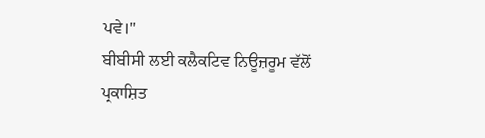ਪਵੇ।"
ਬੀਬੀਸੀ ਲਈ ਕਲੈਕਟਿਵ ਨਿਊਜ਼ਰੂਮ ਵੱਲੋਂ ਪ੍ਰਕਾਸ਼ਿਤ